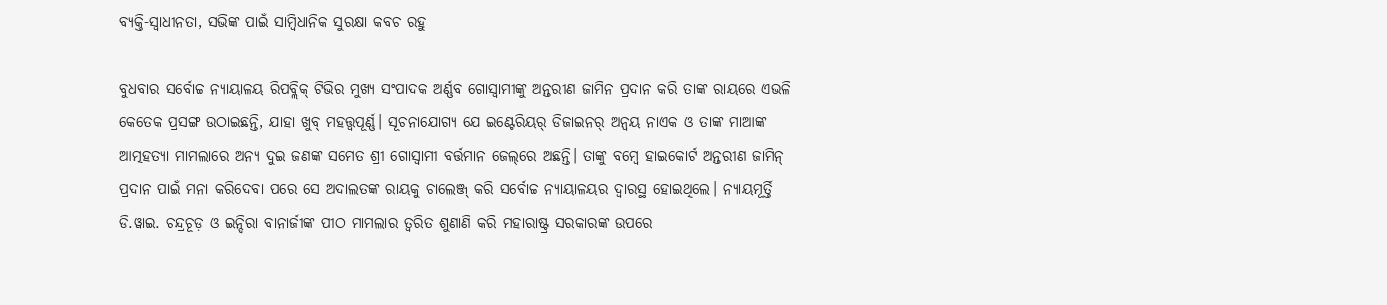ବ୍ୟକ୍ତି-ସ୍ବାଧୀନତା, ସଭିଙ୍କ ପାଇଁ ସାମ୍ବିଧାନିକ ସୁରକ୍ଷା କବଚ ରହୁ

ବୁଧବାର ସର୍ବୋଚ୍ଚ ନ୍ୟାୟାଳୟ ରିପବ୍ଲିକ୍‌ ଟିଭିର ମୁଖ୍ୟ ସଂପାଦକ ଅର୍ଣ୍ଣବ ଗୋସ୍ବାମୀଙ୍କୁ ଅନ୍ତରୀଣ ଜାମିନ ପ୍ରଦାନ କରି ତାଙ୍କ ରାୟରେ ଏଭଳି କେତେକ ପ୍ରସଙ୍ଗ ଉଠାଇଛନ୍ତି, ଯାହା ଖୁବ୍‌ ମହତ୍ତ୍ବପୂର୍ଣ୍ଣ। ସୂଚନାଯୋଗ୍ୟ ଯେ ଇଣ୍ଟେରିୟର୍‌ ଡିଜାଇନର୍ ଅନ୍ବୟ ନାଏକ ଓ ତାଙ୍କ ମାଆଙ୍କ ଆତ୍ମହତ୍ୟା ମାମଲାରେ ଅନ୍ୟ ଦୁଇ ଜଣଙ୍କ ସମେତ ଶ୍ରୀ ଗୋସ୍ବାମୀ ବର୍ତ୍ତମାନ ଜେଲ୍‌ରେ ଅଛନ୍ତି। ତାଙ୍କୁ ବମ୍ବେ ହାଇକୋର୍ଟ ଅନ୍ତରୀଣ ଜାମିନ୍ ପ୍ରଦାନ ପାଇଁ ମନା କରିଦେବା ପରେ ସେ ଅଦାଲତଙ୍କ ରାୟକୁ ଚାଲେଞ୍ଜ୍‌ କରି ସର୍ବୋଚ୍ଚ ନ୍ୟାୟାଳୟର ଦ୍ବାରସ୍ଥ ହୋଇଥିଲେ। ନ୍ୟାୟମୂର୍ତ୍ତି ଡି.ୱାଇ. ଚନ୍ଦ୍ରଚୂଡ଼ ଓ ଇନ୍ଦିରା ବାନାର୍ଜୀଙ୍କ ପୀଠ ମାମଲାର ତ୍ବରିତ ଶୁଣାଣି କରି ମହାରାଷ୍ଟ୍ର ସରକାରଙ୍କ ଉପରେ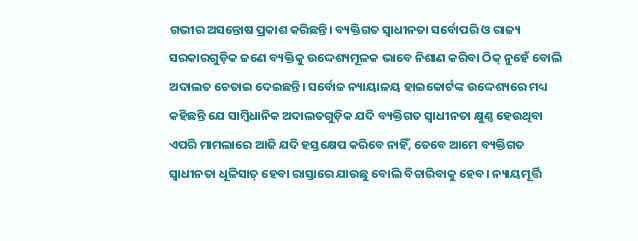ଗଭୀର ଅସନ୍ତୋଷ ପ୍ରକାଶ କରିଛନ୍ତି। ବ୍ୟକ୍ତିଗତ ସ୍ବାଧୀନତା ସର୍ବୋପରି ଓ ରାଜ୍ୟ ସରକାରଗୁଡ଼ିକ ଜଣେ ବ୍ୟକ୍ତିକୁ ଉଦ୍ଦେଶ୍ୟମୂଳକ ଭାବେ ନିଶାଣ କରିବା ଠିକ୍‌ ନୁହେଁ ବୋଲି ଅଦାଲତ ଚେତାଇ ଦେଇଛନ୍ତି। ସର୍ବୋଚ୍ଚ ନ୍ୟାୟାଳୟ ହାଇକୋର୍ଟଙ୍କ ଉଦ୍ଦେଶ୍ୟରେ ମଧ୍ୟ କହିଛନ୍ତି ଯେ ସାମ୍ବିଧାନିକ ଅଦାଲତଗୁଡ଼ିକ ଯଦି ବ୍ୟକ୍ତିଗତ ସ୍ବାଧୀନତା କ୍ଷୁଣ୍ଣ ହେଉଥିବା ଏପରି ମାମଲାରେ ଆଜି ଯଦି ହସ୍ତକ୍ଷେପ କରିବେ ନାହିଁ, ତେବେ ଆମେ ବ୍ୟକ୍ତିଗତ ସ୍ବାଧୀନତା ଧୂଳିସାତ୍‌ ହେବା ରାସ୍ତାରେ ଯାଉଛୁ ବୋଲି ବିଚାରିବାକୁ ହେବ। ନ୍ୟାୟମୂର୍ତ୍ତି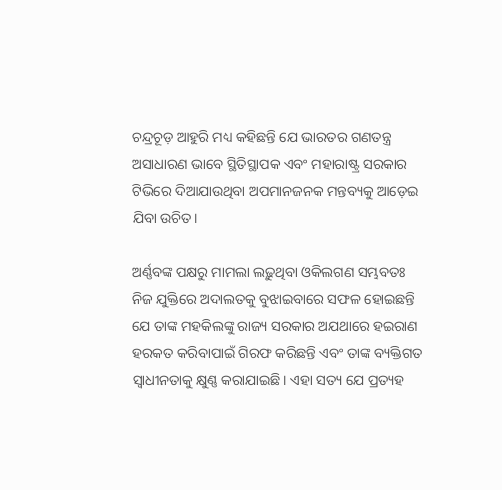ଚନ୍ଦ୍ରଚୂଡ଼ ଆହୁରି ମଧ୍ୟ କହିଛନ୍ତି ଯେ ଭାରତର ଗଣତନ୍ତ୍ର ଅସାଧାରଣ ଭାବେ ସ୍ଥିତିସ୍ଥାପକ ଏବଂ ମହାରାଷ୍ଟ୍ର ସରକାର ଟିଭିରେ ଦିଆଯାଉଥିବା ଅପମାନଜନକ ମନ୍ତବ୍ୟକୁ ଆଡ଼େଇ ଯିବା ଉଚିତ।

ଅର୍ଣ୍ଣବଙ୍କ ପକ୍ଷରୁ ମାମଲା ଲଢ଼ୁଥିବା ଓକିଲଗଣ ସମ୍ଭବତଃ ନିଜ ଯୁକ୍ତିରେ ଅଦାଲତକୁ ବୁଝାଇବାରେ ସଫଳ ହୋଇଛନ୍ତି ଯେ ତାଙ୍କ ମହକିଲଙ୍କୁ ରାଜ୍ୟ ସରକାର ଅଯଥାରେ ହଇରାଣ ହରକତ କରିବାପାଇଁ ଗିରଫ କରିଛନ୍ତି ଏବଂ ତାଙ୍କ ବ୍ୟକ୍ତିଗତ ସ୍ବାଧୀନତାକୁ କ୍ଷୁଣ୍ଣ କରାଯାଇଛି। ଏହା ସତ୍ୟ ଯେ ପ୍ରତ୍ୟହ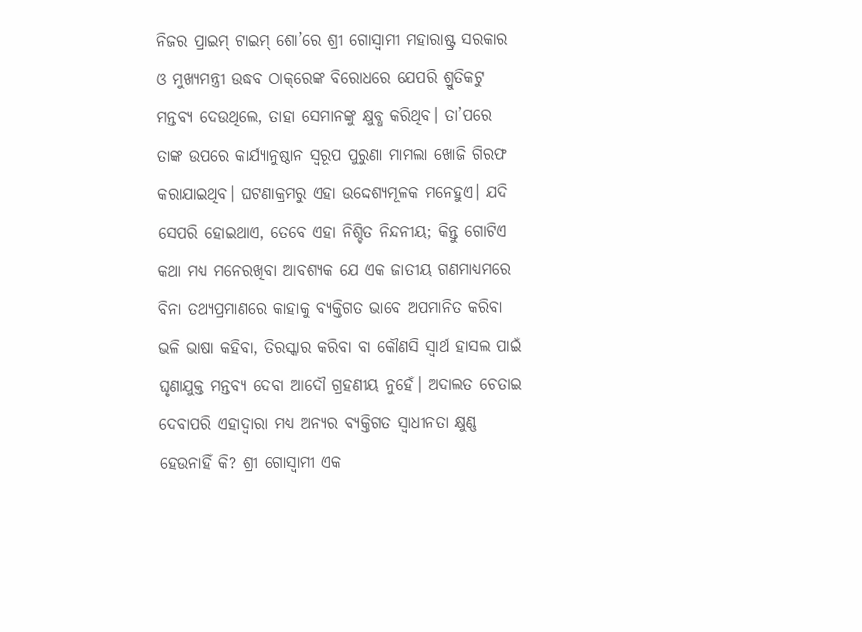ନିଜର ପ୍ରାଇମ୍‌ ଟାଇମ୍‌ ଶୋ’ରେ ଶ୍ରୀ ଗୋସ୍ବାମୀ ମହାରାଷ୍ଟ୍ର ସରକାର ଓ ମୁଖ୍ୟମନ୍ତ୍ରୀ ଉଦ୍ଧବ ଠାକ୍‌ରେଙ୍କ ବିରୋଧରେ ଯେପରି ଶ୍ରୁତିକଟୁ ମନ୍ତବ୍ୟ ଦେଉଥିଲେ, ତାହା ସେମାନଙ୍କୁ କ୍ଷୁବ୍ଧ କରିଥିବ। ତା’ପରେ ତାଙ୍କ ଉପରେ କାର୍ଯ୍ୟାନୁଷ୍ଠାନ ସ୍ବରୂପ ପୁରୁଣା ମାମଲା ଖୋଜି ଗିରଫ କରାଯାଇଥିବ। ଘଟଣାକ୍ରମରୁ ଏହା ଉଦ୍ଦେଶ୍ୟମୂଳକ ମନେହୁଏ। ଯଦି ସେପରି ହୋଇଥାଏ, ତେବେ ଏହା ନିଶ୍ଚିତ ନିନ୍ଦନୀୟ; କିନ୍ତୁ ଗୋଟିଏ କଥା ମଧ୍ୟ ମନେରଖିବା ଆବଶ୍ୟକ ଯେ ଏକ ଜାତୀୟ ଗଣମାଧ୍ୟମରେ ବିନା ତଥ୍ୟପ୍ରମାଣରେ କାହାକୁ ବ୍ୟକ୍ତିଗତ ଭାବେ ଅପମାନିତ କରିବା ଭଳି ଭାଷା କହିବା, ତିରସ୍କାର କରିବା ବା କୌଣସି ସ୍ବାର୍ଥ ହାସଲ ପାଇଁ ଘୃଣାଯୁକ୍ତ ମନ୍ତବ୍ୟ ଦେବା ଆଦୌ ଗ୍ରହଣୀୟ ନୁହେଁ। ଅଦାଲତ ଚେତାଇ ଦେବାପରି ଏହାଦ୍ବାରା ମଧ୍ୟ ଅନ୍ୟର ବ୍ୟକ୍ତିଗତ ସ୍ବାଧୀନତା କ୍ଷୁଣ୍ଣ ହେଉନାହିଁ କି? ଶ୍ରୀ ଗୋସ୍ବାମୀ ଏକ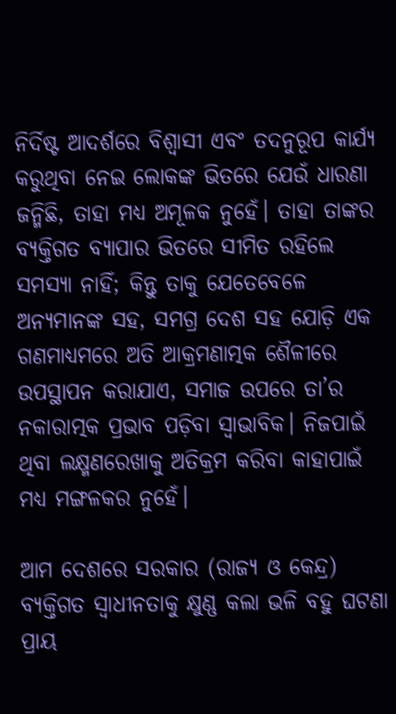ନିର୍ଦିଷ୍ଟ ଆଦର୍ଶରେ ବିଶ୍ବାସୀ ଏବଂ ତଦନୁରୂପ କାର୍ଯ୍ୟ କରୁଥିବା ନେଇ ଲୋକଙ୍କ ଭିତରେ ଯେଉଁ ଧାରଣା ଜନ୍ମିଛି, ତାହା ମଧ୍ୟ ଅମୂଳକ ନୁହେଁ। ତାହା ତାଙ୍କର ବ୍ୟକ୍ତିଗତ ବ୍ୟାପାର ଭିତରେ ସୀମିତ ରହିଲେ ସମସ୍ୟା ନାହିଁ; କିନ୍ତୁ ତାକୁ ଯେତେବେଳେ ଅନ୍ୟମାନଙ୍କ ସହ, ସମଗ୍ର ଦେଶ ସହ ଯୋଡ଼ି ଏକ ଗଣମାଧ୍ୟମରେ ଅତି ଆକ୍ରମଣାତ୍ମକ ଶୈଳୀରେ ଉପସ୍ଥାପନ କରାଯାଏ, ସମାଜ ଉପରେ ତା’ର ନକାରାତ୍ମକ ପ୍ରଭାବ ପଡ଼ିବା ସ୍ବାଭାବିକ। ନିଜପାଇଁ ଥିବା ଲକ୍ଷ୍ମଣରେଖାକୁ ଅତିକ୍ରମ କରିବା କାହାପାଇଁ ମଧ୍ୟ ମଙ୍ଗଳକର ନୁହେଁ।

ଆମ ଦେଶରେ ସରକାର (ରାଜ୍ୟ ଓ କେନ୍ଦ୍ର) ବ୍ୟକ୍ତିଗତ ସ୍ବାଧୀନତାକୁ କ୍ଷୁଣ୍ଣ କଲା ଭଳି ବହୁ ଘଟଣା ପ୍ରାୟ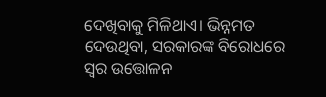ଦେଖିବାକୁ ମିଳିଥାଏ। ଭିନ୍ନମତ ଦେଉଥିବା, ସରକାରଙ୍କ ବିରୋଧରେ ସ୍ବର ଉତ୍ତୋଳନ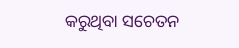କରୁଥିବା ସଚେତନ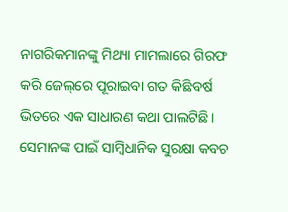ନାଗରିକମାନଙ୍କୁ ମିଥ୍ୟା ମାମଲାରେ ଗିରଫ କରି ଜେଲ୍‌ରେ ପୂରାଇବା ଗତ କିଛିବର୍ଷ ଭିତରେ ଏକ ସାଧାରଣ କଥା ପାଲଟିଛି। ସେମାନଙ୍କ ପାଇଁ ସାମ୍ବିଧାନିକ ସୁରକ୍ଷା କବଚ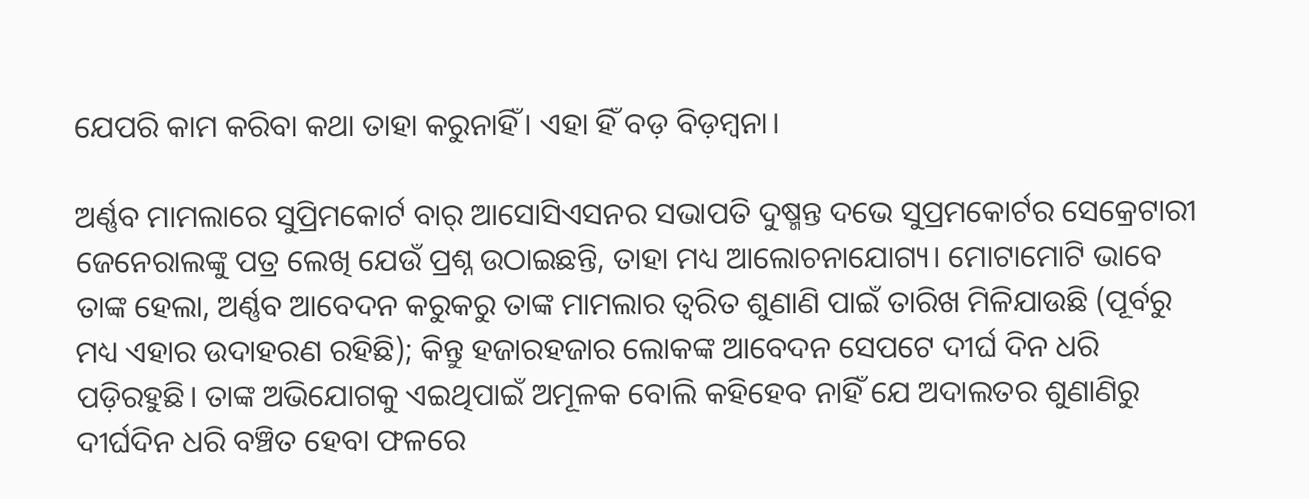ଯେପରି କାମ କରିବା କଥା ତାହା କରୁନାହିଁ। ଏହା ହିଁ ବଡ଼ ବିଡ଼ମ୍ବନା।

ଅର୍ଣ୍ଣବ ମାମଲାରେ ସୁପ୍ରିମକୋର୍ଟ ବାର୍‌ ଆସୋସିଏସନର ସଭାପତି ଦୁଷ୍ମନ୍ତ ଦଭେ ସୁପ୍ରମକୋର୍ଟର ସେକ୍ରେଟାରୀ ଜେନେରାଲଙ୍କୁ ପତ୍ର ଲେଖି ଯେଉଁ ପ୍ରଶ୍ନ ଉଠାଇଛନ୍ତି, ତାହା ମଧ୍ୟ ଆଲୋଚନାଯୋଗ୍ୟ। ମୋଟାମୋଟି ଭାବେ ତାଙ୍କ ହେଲା, ଅର୍ଣ୍ଣବ ଆବେଦନ କରୁକରୁ ତାଙ୍କ ମାମଲାର ତ୍ବରିତ ଶୁଣାଣି ପାଇଁ ତାରିଖ ମିଳିଯାଉଛି (ପୂର୍ବରୁ ମଧ୍ୟ ଏହାର ଉଦାହରଣ ରହିଛି); କିନ୍ତୁ ହଜାରହଜାର ଲୋକଙ୍କ ଆବେଦନ ସେପଟେ ଦୀର୍ଘ ଦିନ ଧରି ପଡ଼ିରହୁଛି। ତାଙ୍କ ଅଭିଯୋଗକୁ ଏଇଥିପାଇଁ ଅମୂଳକ ବୋଲି କହିହେବ ନାହିଁ ଯେ ଅଦାଲତର ଶୁଣାଣିରୁ ଦୀର୍ଘଦିନ ଧରି ବଞ୍ଚିତ ହେବା ଫଳରେ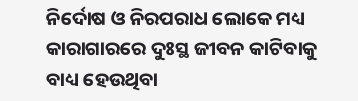ନିର୍ଦୋଷ ଓ ନିରପରାଧ ଲୋକେ ମଧ୍ୟ କାରାଗାରରେ ଦୁଃସ୍ଥ ଜୀବନ କାଟିବାକୁ ବାଧ୍ୟ ହେଉଥିବା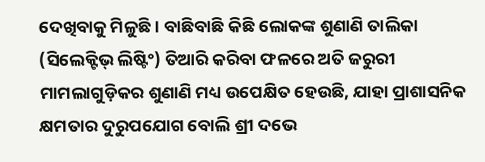ଦେଖିବାକୁ ମିଳୁଛି। ବାଛିବାଛି କିଛି ଲୋକଙ୍କ ଶୁଣାଣି ତାଲିକା (ସିଲେକ୍ଟିଭ୍‌ ଲିଷ୍ଟିଂ) ତିଆରି କରିବା ଫଳରେ ଅତି ଜରୁରୀ ମାମଲାଗୁଡ଼ିକର ଶୁଣାଣି ମଧ୍ୟ ଉପେକ୍ଷିତ ହେଉଛି, ଯାହା ପ୍ରାଶାସନିକ କ୍ଷମତାର ଦୁରୁପଯୋଗ ବୋଲି ଶ୍ରୀ ଦଭେ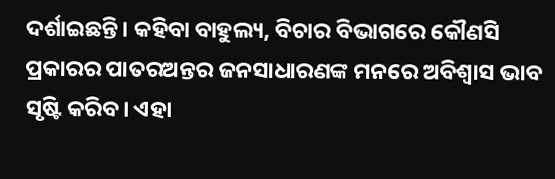ଦର୍ଶାଇଛନ୍ତି। କହିବା ବାହୁଲ୍ୟ, ବିଚାର ବିଭାଗରେ କୌଣସି ପ୍ରକାରର ପାତରଅନ୍ତର ଜନସାଧାରଣଙ୍କ ମନରେ ଅବିଶ୍ବାସ ଭାବ ସୃଷ୍ଟି କରିବ। ଏହା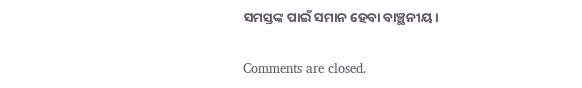ସମସ୍ତଙ୍କ ପାଇଁ ସମାନ ହେବା ବାଞ୍ଛନୀୟ।

Comments are closed.